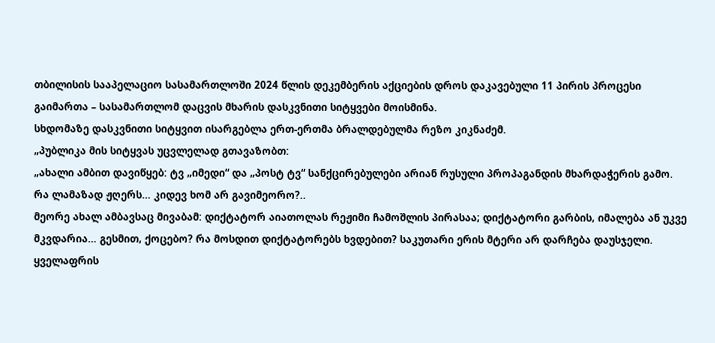თბილისის სააპელაციო სასამართლოში 2024 წლის დეკემბერის აქციების დროს დაკავებული 11 პირის პროცესი გაიმართა – სასამართლომ დაცვის მხარის დასკვნითი სიტყვები მოისმინა.
სხდომაზე დასკვნითი სიტყვით ისარგებლა ერთ-ერთმა ბრალდებულმა რეზო კიკნაძემ.
„პუბლიკა მის სიტყვას უცვლელად გთავაზობთ:
„ახალი ამბით დავიწყებ: ტვ „იმედი“ და „პოსტ ტვ“ სანქცირებულები არიან რუსული პროპაგანდის მხარდაჭერის გამო. რა ლამაზად ჟღერს… კიდევ ხომ არ გავიმეორო?..
მეორე ახალ ამბავსაც მივაბამ: დიქტატორ აიათოლას რეჟიმი ჩამოშლის პირასაა; დიქტატორი გარბის, იმალება ან უკვე მკვდარია… გესმით, ქოცებო? რა მოსდით დიქტატორებს ხვდებით? საკუთარი ერის მტერი არ დარჩება დაუსჯელი.
ყველაფრის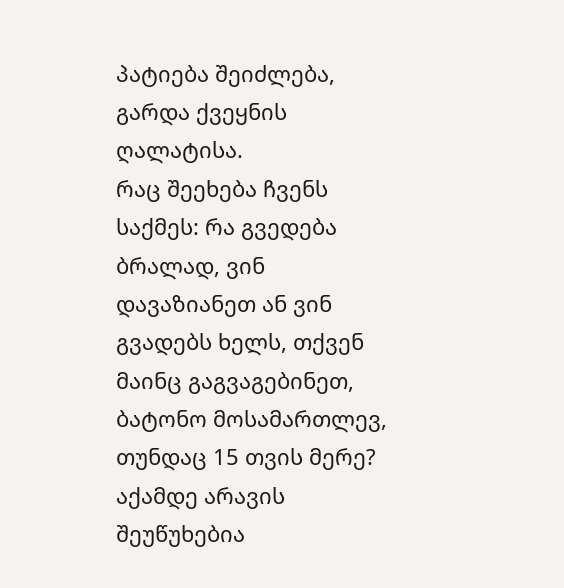პატიება შეიძლება, გარდა ქვეყნის ღალატისა.
რაც შეეხება ჩვენს საქმეს: რა გვედება ბრალად, ვინ დავაზიანეთ ან ვინ გვადებს ხელს, თქვენ მაინც გაგვაგებინეთ, ბატონო მოსამართლევ, თუნდაც 15 თვის მერე?
აქამდე არავის შეუწუხებია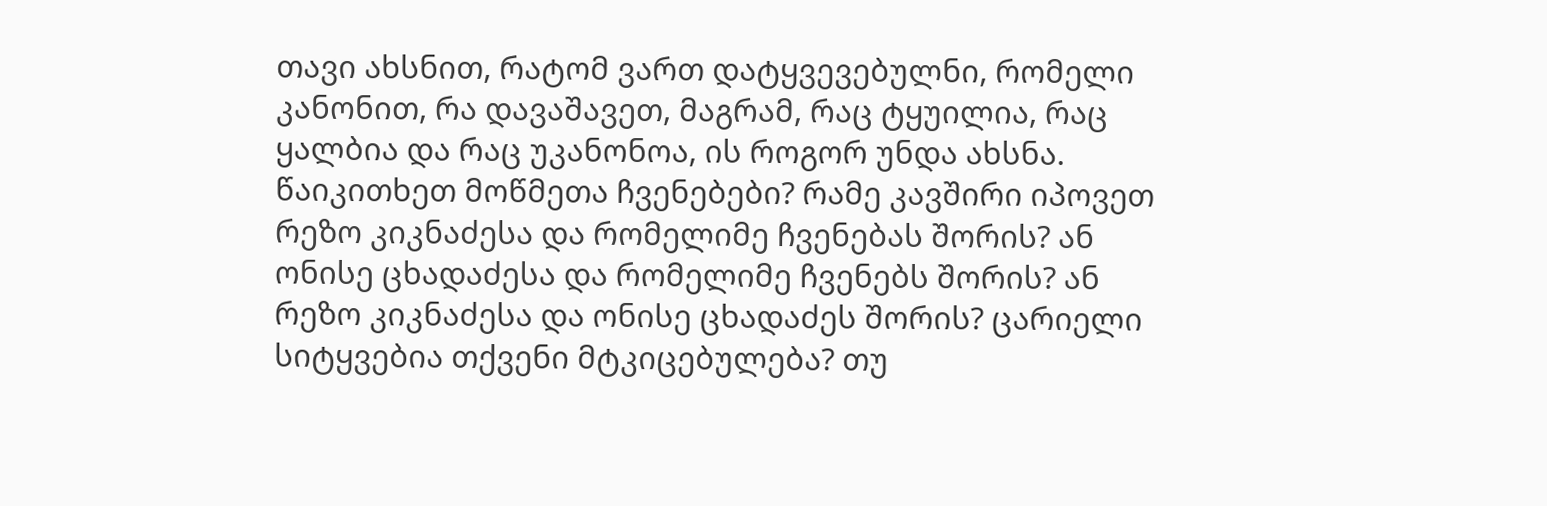თავი ახსნით, რატომ ვართ დატყვევებულნი, რომელი კანონით, რა დავაშავეთ, მაგრამ, რაც ტყუილია, რაც ყალბია და რაც უკანონოა, ის როგორ უნდა ახსნა.
წაიკითხეთ მოწმეთა ჩვენებები? რამე კავშირი იპოვეთ რეზო კიკნაძესა და რომელიმე ჩვენებას შორის? ან ონისე ცხადაძესა და რომელიმე ჩვენებს შორის? ან რეზო კიკნაძესა და ონისე ცხადაძეს შორის? ცარიელი სიტყვებია თქვენი მტკიცებულება? თუ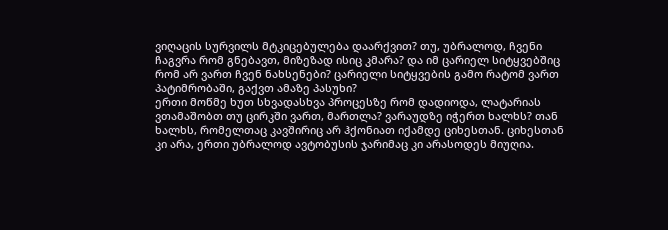ვიღაცის სურვილს მტკიცებულება დაარქვით? თუ, უბრალოდ, ჩვენი ჩაგვრა რომ გნებავთ, მიზეზად ისიც კმარა? და იმ ცარიელ სიტყვებშიც რომ არ ვართ ჩვენ ნახსენები? ცარიელი სიტყვების გამო რატომ ვართ პატიმრობაში, გაქვთ ამაზე პასუხი?
ერთი მოწმე ხუთ სხვადასხვა პროცესზე რომ დადიოდა, ლატარიას ვთამაშობთ თუ ცირკში ვართ, მართლა? ვარაუდზე იჭერთ ხალხს? თან ხალხს, რომელთაც კავშირიც არ ჰქონიათ იქამდე ციხესთან. ციხესთან კი არა, ერთი უბრალოდ ავტობუსის ჯარიმაც კი არასოდეს მიუღია.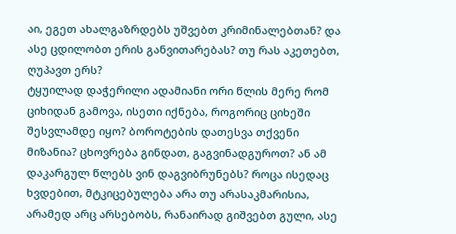აი, ეგეთ ახალგაზრდებს უშვებთ კრიმინალებთან? და ასე ცდილობთ ერის განვითარებას? თუ რას აკეთებთ, ღუპავთ ერს?
ტყუილად დაჭერილი ადამიანი ორი წლის მერე რომ ციხიდან გამოვა, ისეთი იქნება, როგორიც ციხეში შესვლამდე იყო? ბოროტების დათესვა თქვენი მიზანია? ცხოვრება გინდათ, გაგვინადგუროთ? ან ამ დაკარგულ წლებს ვინ დაგვიბრუნებს? როცა ისედაც ხვდებით, მტკიცებულება არა თუ არასაკმარისია, არამედ არც არსებობს, რანაირად გიშვებთ გული, ასე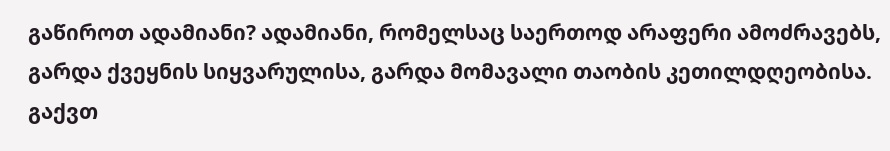გაწიროთ ადამიანი? ადამიანი, რომელსაც საერთოდ არაფერი ამოძრავებს, გარდა ქვეყნის სიყვარულისა, გარდა მომავალი თაობის კეთილდღეობისა. გაქვთ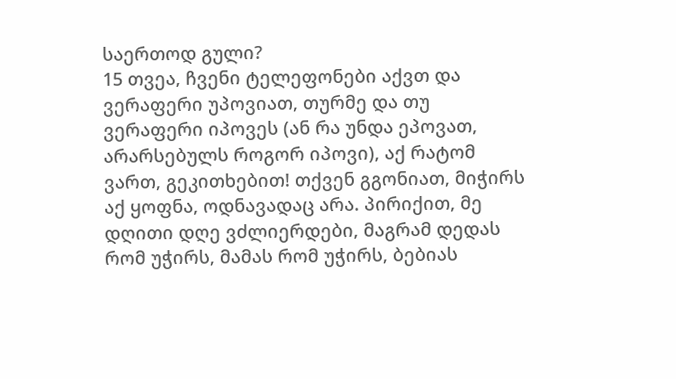საერთოდ გული?
15 თვეა, ჩვენი ტელეფონები აქვთ და ვერაფერი უპოვიათ, თურმე და თუ ვერაფერი იპოვეს (ან რა უნდა ეპოვათ, არარსებულს როგორ იპოვი), აქ რატომ ვართ, გეკითხებით! თქვენ გგონიათ, მიჭირს აქ ყოფნა, ოდნავადაც არა. პირიქით, მე დღითი დღე ვძლიერდები, მაგრამ დედას რომ უჭირს, მამას რომ უჭირს, ბებიას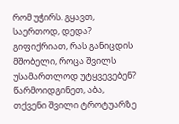რომ უჭირს. გყავთ, საერთოდ, დედა? გიფიქრიათ, რას განიცდის მშობელი, როცა შვილს უსამართლოდ უტყვევებენ? წარმოიდგინეთ, აბა, თქვენი შვილი ტროტუარზე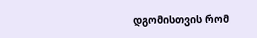დგომისთვის რომ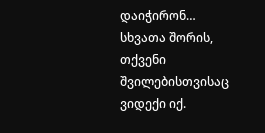დაიჭირონ… სხვათა შორის, თქვენი შვილებისთვისაც ვიდექი იქ.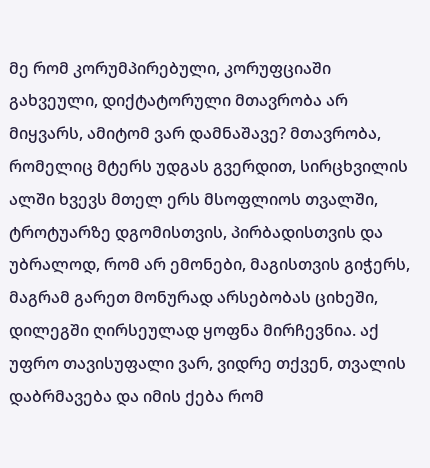მე რომ კორუმპირებული, კორუფციაში გახვეული, დიქტატორული მთავრობა არ მიყვარს, ამიტომ ვარ დამნაშავე? მთავრობა, რომელიც მტერს უდგას გვერდით, სირცხვილის ალში ხვევს მთელ ერს მსოფლიოს თვალში, ტროტუარზე დგომისთვის, პირბადისთვის და უბრალოდ, რომ არ ემონები, მაგისთვის გიჭერს, მაგრამ გარეთ მონურად არსებობას ციხეში, დილეგში ღირსეულად ყოფნა მირჩევნია. აქ უფრო თავისუფალი ვარ, ვიდრე თქვენ, თვალის დაბრმავება და იმის ქება რომ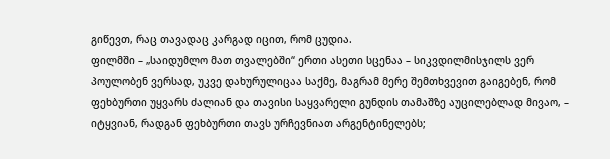გიწევთ, რაც თავადაც კარგად იცით, რომ ცუდია.
ფილმში – „საიდუმლო მათ თვალებში“ ერთი ასეთი სცენაა – სიკვდილმისჯილს ვერ პოულობენ ვერსად, უკვე დახურულიცაა საქმე, მაგრამ მერე შემთხვევით გაიგებენ, რომ ფეხბურთი უყვარს ძალიან და თავისი საყვარელი გუნდის თამაშზე აუცილებლად მივაო, – იტყვიან, რადგან ფეხბურთი თავს ურჩევნიათ არგენტინელებს;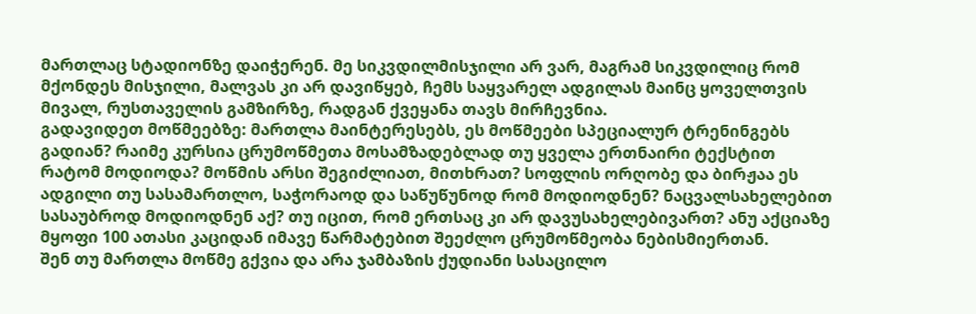მართლაც სტადიონზე დაიჭერენ. მე სიკვდილმისჯილი არ ვარ, მაგრამ სიკვდილიც რომ მქონდეს მისჯილი, მალვას კი არ დავიწყებ, ჩემს საყვარელ ადგილას მაინც ყოველთვის მივალ, რუსთაველის გამზირზე, რადგან ქვეყანა თავს მირჩევნია.
გადავიდეთ მოწმეებზე: მართლა მაინტერესებს, ეს მოწმეები სპეციალურ ტრენინგებს გადიან? რაიმე კურსია ცრუმოწმეთა მოსამზადებლად თუ ყველა ერთნაირი ტექსტით რატომ მოდიოდა? მოწმის არსი შეგიძლიათ, მითხრათ? სოფლის ორღობე და ბირჟაა ეს ადგილი თუ სასამართლო, საჭორაოდ და საწუწუნოდ რომ მოდიოდნენ? ნაცვალსახელებით სასაუბროდ მოდიოდნენ აქ? თუ იცით, რომ ერთსაც კი არ დავუსახელებივართ? ანუ აქციაზე მყოფი 100 ათასი კაციდან იმავე წარმატებით შეეძლო ცრუმოწმეობა ნებისმიერთან.
შენ თუ მართლა მოწმე გქვია და არა ჯამბაზის ქუდიანი სასაცილო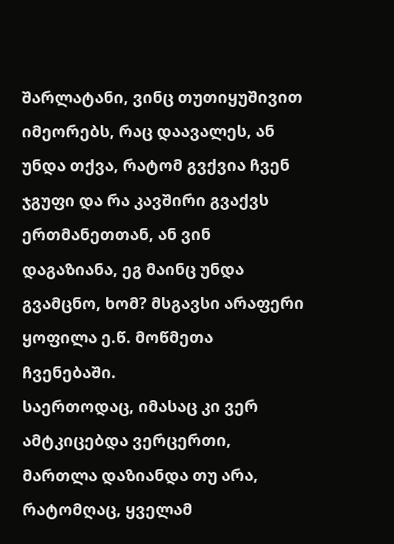შარლატანი, ვინც თუთიყუშივით იმეორებს, რაც დაავალეს, ან უნდა თქვა, რატომ გვქვია ჩვენ ჯგუფი და რა კავშირი გვაქვს ერთმანეთთან, ან ვინ დაგაზიანა, ეგ მაინც უნდა გვამცნო, ხომ? მსგავსი არაფერი ყოფილა ე.წ. მოწმეთა ჩვენებაში.
საერთოდაც, იმასაც კი ვერ ამტკიცებდა ვერცერთი, მართლა დაზიანდა თუ არა, რატომღაც, ყველამ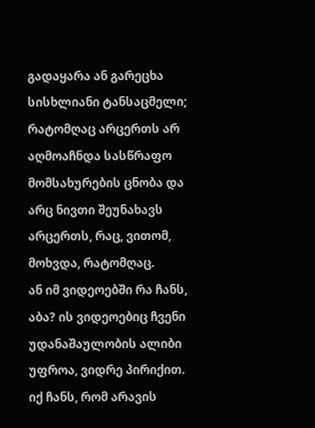გადაყარა ან გარეცხა სისხლიანი ტანსაცმელი; რატომღაც არცერთს არ აღმოაჩნდა სასწრაფო მომსახურების ცნობა და არც ნივთი შეუნახავს არცერთს, რაც, ვითომ, მოხვდა, რატომღაც.
ან იმ ვიდეოებში რა ჩანს, აბა? ის ვიდეოებიც ჩვენი უდანაშაულობის ალიბი უფროა, ვიდრე პირიქით. იქ ჩანს, რომ არავის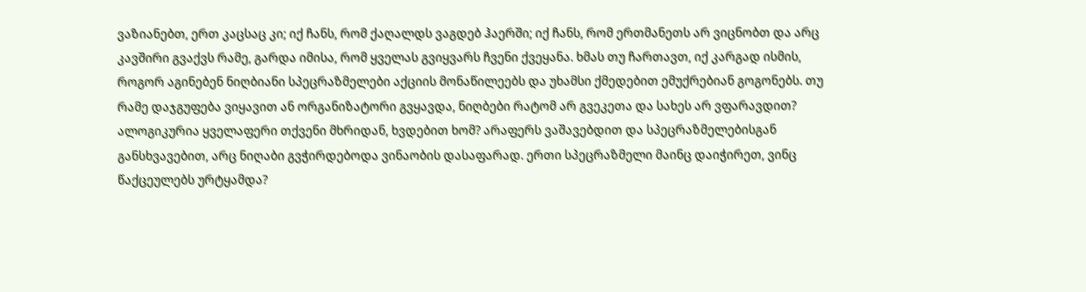ვაზიანებთ, ერთ კაცსაც კი; იქ ჩანს, რომ ქაღალდს ვაგდებ ჰაერში; იქ ჩანს, რომ ერთმანეთს არ ვიცნობთ და არც კავშირი გვაქვს რამე, გარდა იმისა, რომ ყველას გვიყვარს ჩვენი ქვეყანა. ხმას თუ ჩართავთ, იქ კარგად ისმის, როგორ აგინებენ ნიღბიანი სპეცრაზმელები აქციის მონაწილეებს და უხამსი ქმედებით ემუქრებიან გოგონებს. თუ რამე დაჯგუფება ვიყავით ან ორგანიზატორი გვყავდა, ნიღბები რატომ არ გვეკეთა და სახეს არ ვფარავდით?
ალოგიკურია ყველაფერი თქვენი მხრიდან, ხვდებით ხომ? არაფერს ვაშავებდით და სპეცრაზმელებისგან განსხვავებით, არც ნიღაბი გვჭირდებოდა ვინაობის დასაფარად. ერთი სპეცრაზმელი მაინც დაიჭირეთ, ვინც წაქცეულებს ურტყამდა?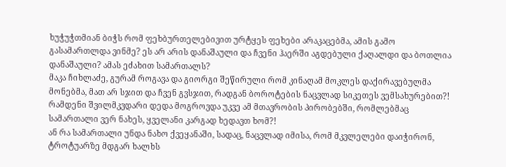ხუჭუჭთმიან ბიჭს რომ ფეხბურთელებივით ურტყეს ფეხები არაკაცებმა, ამის გამო გასამართლდა ვინმე? ეს არ არის დანაშაული და ჩვენი ჰაერში აგდებული ქაღალდი და ბოთლია დანაშაული? ამას ეძახით სამართალს?
მაკა ჩიხლაძე, გურამ როგავა და გიორგი შეწირული რომ კინაღამ მოკლეს დაქირავებულმა მონებმა, მათ არ სჯით და ჩვენ გვსჯით, რადგან ბოროტების ნაცვლად სიკეთეს ვემსახურებით?! რამდენი შვილმკვდარი დედა მოგროვდა უკვე ამ მთავრობის პირობებში, რომლებმაც სამართალი ვერ ნახეს, ყველანი კარგად ხედავთ ხომ?!
ან რა სამართალი უნდა ნახო ქვეყანაში, სადაც, ნაცვლად იმისა, რომ მკვლელები დაიჭირონ, ტროტუარზე მდგარ ხალხს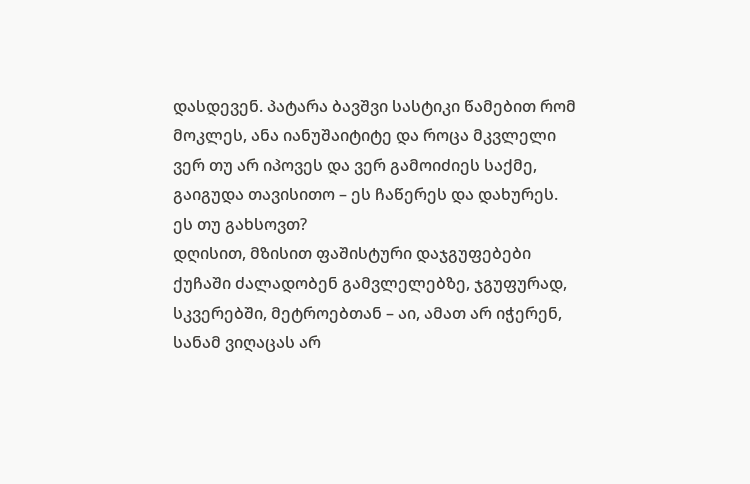დასდევენ. პატარა ბავშვი სასტიკი წამებით რომ მოკლეს, ანა იანუშაიტიტე და როცა მკვლელი ვერ თუ არ იპოვეს და ვერ გამოიძიეს საქმე, გაიგუდა თავისითო – ეს ჩაწერეს და დახურეს. ეს თუ გახსოვთ?
დღისით, მზისით ფაშისტური დაჯგუფებები ქუჩაში ძალადობენ გამვლელებზე, ჯგუფურად, სკვერებში, მეტროებთან – აი, ამათ არ იჭერენ, სანამ ვიღაცას არ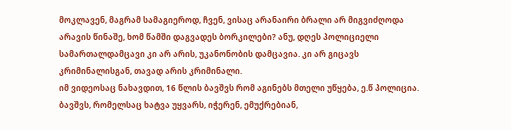მოკლავენ, მაგრამ სამაგიეროდ, ჩვენ, ვისაც არანაირი ბრალი არ მიგვიძღოდა არავის წინაშე, ხომ წამში დაგვადეს ბორკილები? ანუ, დღეს პოლიციელი სამართალდამცავი კი არ არის, უკანონობის დამცავია. კი არ გიცავს კრიმინალისგან, თავად არის კრიმინალი.
იმ ვიდეოსაც ნახავდით, 16 წლის ბავშვს რომ აგინებს მთელი უწყება, ე.წ პოლიცია. ბავშვს, რომელსაც ხატვა უყვარს, იჭერენ, ემუქრებიან,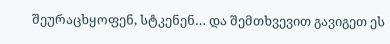შეურაცხყოფენ, სტკენენ… და შემთხვევით გავიგეთ ეს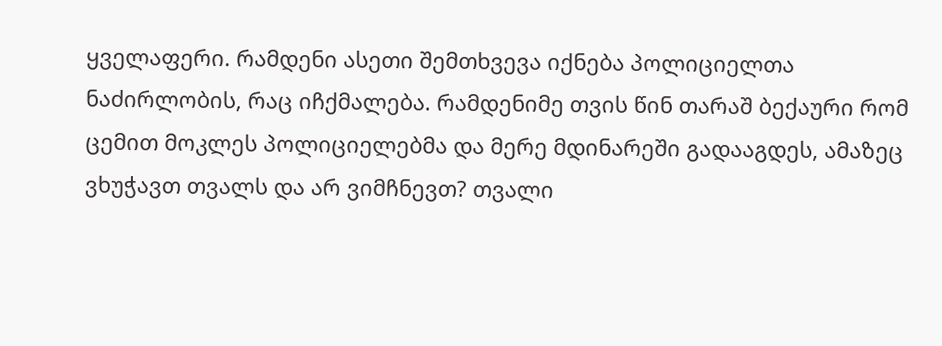ყველაფერი. რამდენი ასეთი შემთხვევა იქნება პოლიციელთა ნაძირლობის, რაც იჩქმალება. რამდენიმე თვის წინ თარაშ ბექაური რომ ცემით მოკლეს პოლიციელებმა და მერე მდინარეში გადააგდეს, ამაზეც ვხუჭავთ თვალს და არ ვიმჩნევთ? თვალი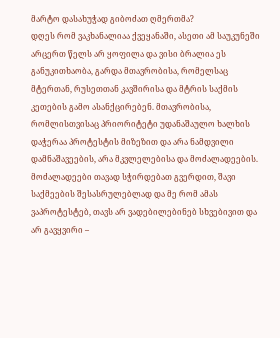მარტო დასახუჭად გიბოძათ ღმერთმა?
დღეს რომ ვაკხანალიაა ქვეყანაში, ასეთი ამ საუკუნეში არცერთ წელს არ ყოფილა და ვისი ბრალია ეს განუკითხაობა, გარდა მთავრობისა, რომელსაც მტერთან, რუსეთთან კავშირისა და მტრის საქმის კეთების გამო ასანქცირებენ. მთავრობისა, რომლისთვისაც პრიორიტეტი უდანაშაულო ხალხის დაჭერაა პროტესტის მიზეზით და არა ნამდვილი დამნაშავეების, არა მკვლელებისა და მოძალადეების. მოძალადეები თავად სჭირდებათ გვერდით, შავი საქმეების შესასრულებლად და მე რომ ამას ვაპროტესტებ, თავს არ ვადებილებინებ სხვებივით და არ გავყვირი –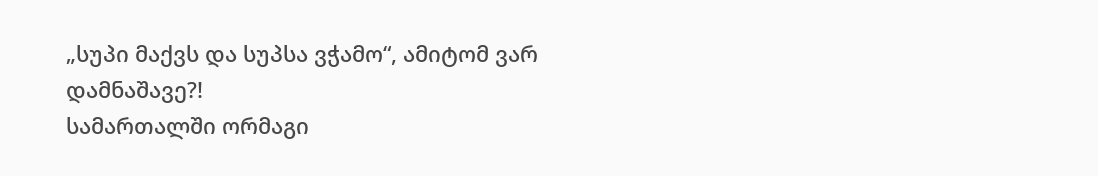„სუპი მაქვს და სუპსა ვჭამო“, ამიტომ ვარ დამნაშავე?!
სამართალში ორმაგი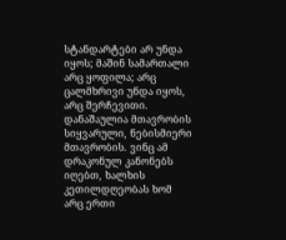სტანდარტები არ უნდა იყოს; მაშინ სამართალი არც ყოფილა; არც ცალმხრივი უნდა იყოს, არც შერჩევითი.
დანაშაულია მთავრობის სიყვარული, ნებისმიერი მთავრობის. ვინც ამ დრაკონულ კანონებს იღებთ, ხალხის კეთილდღეობას ხომ არც ერთი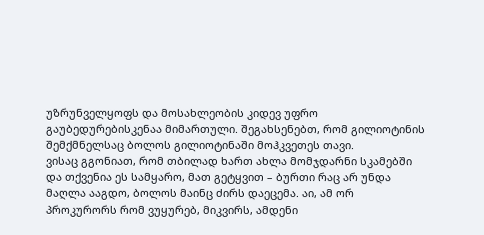უზრუნველყოფს და მოსახლეობის კიდევ უფრო გაუბედურებისკენაა მიმართული. შეგახსენებთ, რომ გილიოტინის შემქმნელსაც ბოლოს გილიოტინაში მოჰკვეთეს თავი.
ვისაც გგონიათ, რომ თბილად ხართ ახლა მომჯდარნი სკამებში და თქვენია ეს სამყარო, მათ გეტყვით – ბურთი რაც არ უნდა მაღლა ააგდო, ბოლოს მაინც ძირს დაეცემა. აი, ამ ორ პროკურორს რომ ვუყურებ, მიკვირს, ამდენი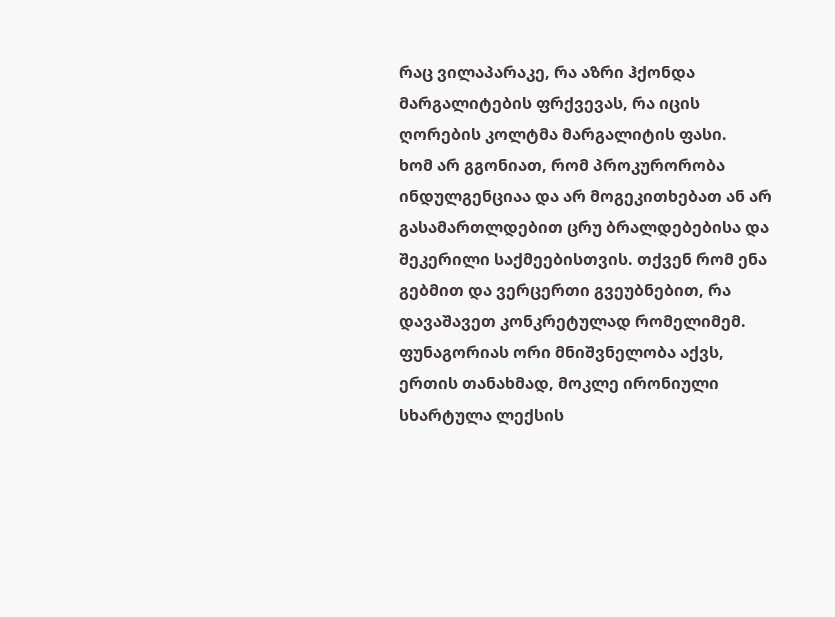რაც ვილაპარაკე, რა აზრი ჰქონდა მარგალიტების ფრქვევას, რა იცის ღორების კოლტმა მარგალიტის ფასი.
ხომ არ გგონიათ, რომ პროკურორობა ინდულგენციაა და არ მოგეკითხებათ ან არ გასამართლდებით ცრუ ბრალდებებისა და შეკერილი საქმეებისთვის. თქვენ რომ ენა გებმით და ვერცერთი გვეუბნებით, რა დავაშავეთ კონკრეტულად რომელიმემ. ფუნაგორიას ორი მნიშვნელობა აქვს, ერთის თანახმად, მოკლე ირონიული სხარტულა ლექსის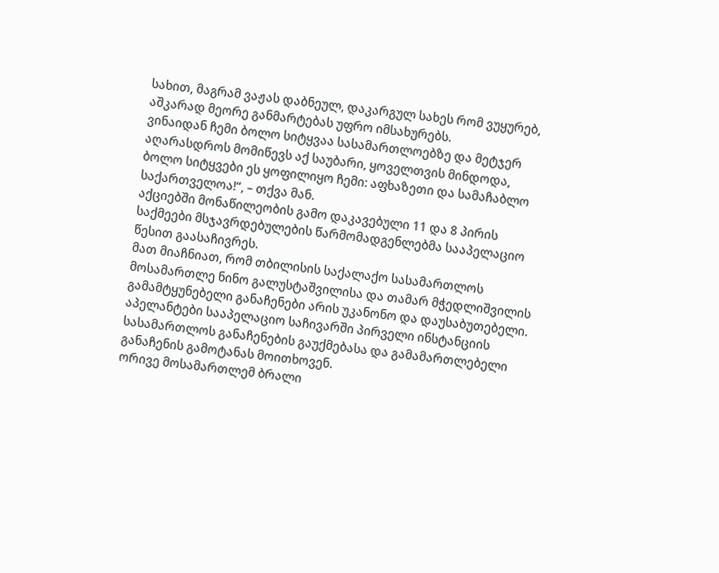სახით, მაგრამ ვაჟას დაბნეულ, დაკარგულ სახეს რომ ვუყურებ, აშკარად მეორე განმარტებას უფრო იმსახურებს.
ვინაიდან ჩემი ბოლო სიტყვაა სასამართლოებზე და მეტჯერ აღარასდროს მომიწევს აქ საუბარი, ყოველთვის მინდოდა, ბოლო სიტყვები ეს ყოფილიყო ჩემი: აფხაზეთი და სამაჩაბლო საქართველოა!“, – თქვა მან.
აქციებში მონაწილეობის გამო დაკავებული 11 და 8 პირის საქმეები მსჯავრდებულების წარმომადგენლებმა სააპელაციო წესით გაასაჩივრეს.
მათ მიაჩნიათ, რომ თბილისის საქალაქო სასამართლოს მოსამართლე ნინო გალუსტაშვილისა და თამარ მჭედლიშვილის გამამტყუნებელი განაჩენები არის უკანონო და დაუსაბუთებელი. აპელანტები სააპელაციო საჩივარში პირველი ინსტანციის სასამართლოს განაჩენების გაუქმებასა და გამამართლებელი განაჩენის გამოტანას მოითხოვენ.
ორივე მოსამართლემ ბრალი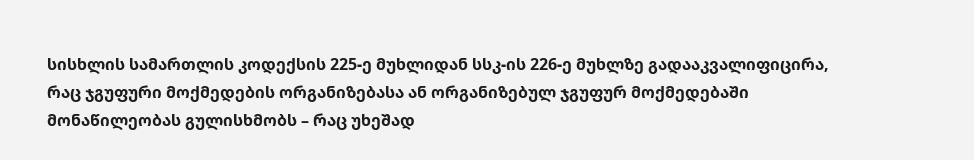სისხლის სამართლის კოდექსის 225-ე მუხლიდან სსკ-ის 226-ე მუხლზე გადააკვალიფიცირა, რაც ჯგუფური მოქმედების ორგანიზებასა ან ორგანიზებულ ჯგუფურ მოქმედებაში მონაწილეობას გულისხმობს – რაც უხეშად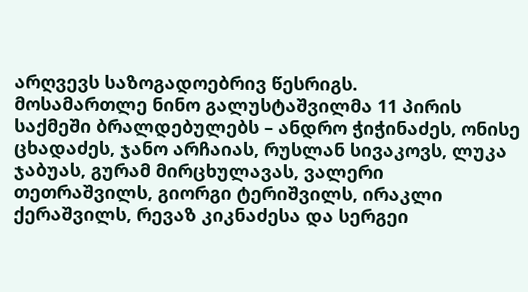არღვევს საზოგადოებრივ წესრიგს.
მოსამართლე ნინო გალუსტაშვილმა 11 პირის საქმეში ბრალდებულებს – ანდრო ჭიჭინაძეს, ონისე ცხადაძეს, ჯანო არჩაიას, რუსლან სივაკოვს, ლუკა ჯაბუას, გურამ მირცხულავას, ვალერი თეთრაშვილს, გიორგი ტერიშვილს, ირაკლი ქერაშვილს, რევაზ კიკნაძესა და სერგეი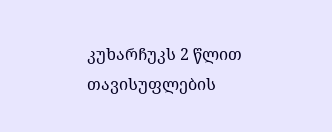კუხარჩუკს 2 წლით თავისუფლების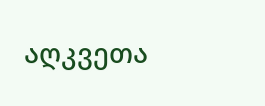აღკვეთა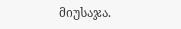მიუსაჯა.